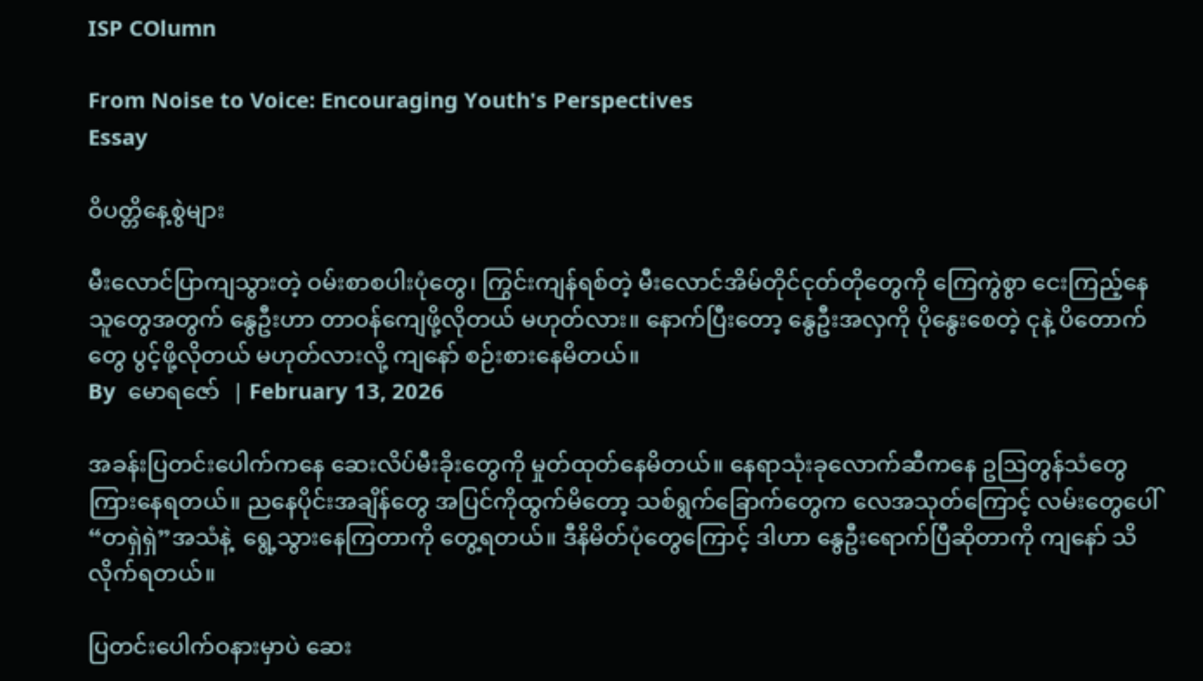ISP COlumn

From Noise to Voice: Encouraging Youth's Perspectives
Essay

ဝိပတ္တိနေ့စွဲများ

မီးလောင်ပြာကျသွားတဲ့ ဝမ်းစာစပါးပုံတွေ၊ ကြွင်းကျန်ရစ်တဲ့ မီးလောင်အိမ်တိုင်ငုတ်တိုတွေကို ကြေကွဲစွာ ငေးကြည့်နေသူတွေအတွက် နွေဦးဟာ တာဝန်ကျေဖို့လိုတယ် မဟုတ်လား။ နောက်ပြီးတော့ နွေဦးအလှကို ပိုနွေးစေတဲ့ ငုနဲ့ ပိတောက်တွေ ပွင့်ဖို့လိုတယ် မဟုတ်လားလို့ ကျနော် စဉ်းစားနေမိတယ်။
By  မောရဇော်  | February 13, 2026

အခန်းပြတင်းပေါက်ကနေ ဆေးလိပ်မီးခိုးတွေကို မှုတ်ထုတ်နေမိတယ်။ နေရာသုံးခုလောက်ဆီကနေ ဥဩတွန်သံတွေ ကြားနေရတယ်။ ညနေပိုင်းအချိန်တွေ အပြင်ကိုထွက်မိတော့ သစ်ရွက်ခြောက်တွေက လေအသုတ်ကြောင့် လမ်းတွေပေါ် “တရှဲရှဲ”အသံနဲ့  ရွေ့သွားနေကြတာကို တွေ့ရတယ်။ ဒီနိမိတ်ပုံတွေကြောင့် ဒါဟာ နွေဦးရောက်ပြီဆိုတာကို ကျနော် သိလိုက်ရတယ်။

ပြတင်းပေါက်ဝနားမှာပဲ ဆေး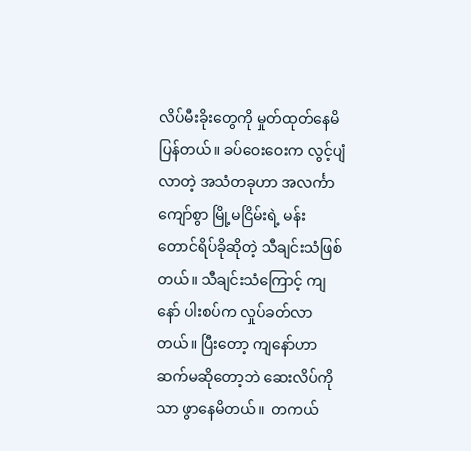လိပ်မီးခိုးတွေကို မှုတ်ထုတ်နေမိပြန်တယ်။ ခပ်ဝေးဝေးက လွင့်ပျံလာတဲ့ အသံတခုဟာ အလင်္ကာကျော်စွာ မြို့မငြိမ်းရဲ့ မန်းတောင်ရိပ်ခိုဆိုတဲ့ သီချင်းသံဖြစ်တယ်။ သီချင်းသံကြောင့် ကျနော် ပါးစပ်က လှုပ်ခတ်လာတယ်။ ပြီးတော့ ကျနော်ဟာ ဆက်မဆိုတော့ဘဲ ဆေးလိပ်ကိုသာ ဖွာနေမိတယ်။  တကယ်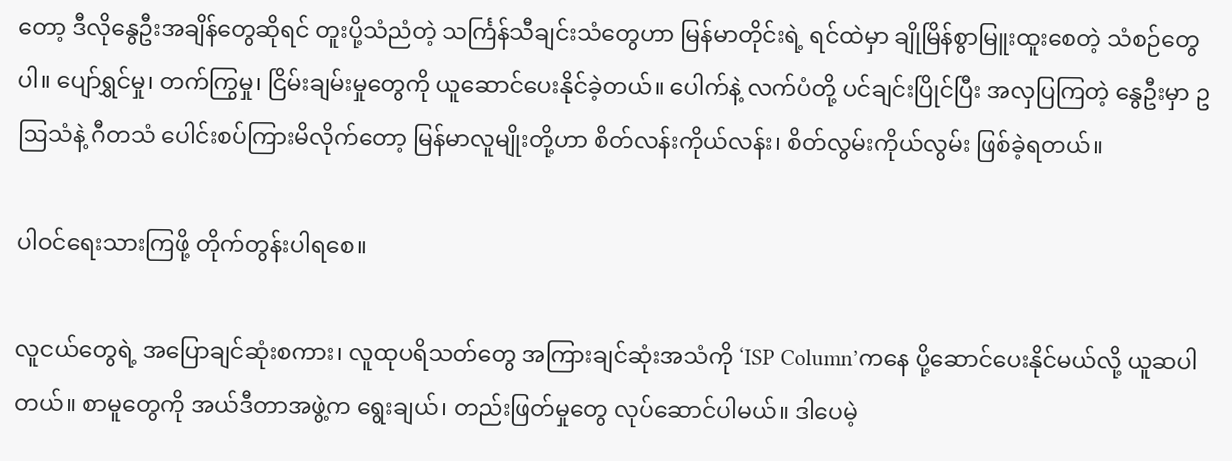တော့ ဒီလိုနွေဦးအချိန်တွေဆိုရင် တူးပို့သံညံတဲ့ သင်္ကြန်သီချင်းသံတွေဟာ မြန်မာတိုင်းရဲ့ ရင်ထဲမှာ ချိုမြိန်စွာမြူးထူးစေတဲ့ သံစဉ်တွေပါ။ ပျော်ရွှင်မှု၊ တက်ကြွမှု၊ ငြိမ်းချမ်းမှုတွေကို ယူဆောင်ပေးနိုင်ခဲ့တယ်။ ပေါက်နဲ့ လက်ပံတို့ ပင်ချင်းပြိုင်ပြီး အလှပြကြတဲ့ နွေဦးမှာ ဥဩသံနဲ့ ဂီတသံ ပေါင်းစပ်ကြားမိလိုက်တော့ မြန်မာလူမျိုးတို့ဟာ စိတ်လန်းကိုယ်လန်း၊ စိတ်လွမ်းကိုယ်လွမ်း ဖြစ်ခဲ့ရတယ်။

ပါဝင်ရေးသားကြဖို့ တိုက်တွန်းပါရစေ။

လူငယ်တွေရဲ့ အပြောချင်ဆုံးစကား၊ လူထုပရိသတ်တွေ အကြားချင်ဆုံးအသံကို ‘ISP Column’ကနေ ပို့ဆောင်ပေးနိုင်မယ်လို့ ယူဆပါတယ်။ စာမူတွေကို အယ်ဒီတာအဖွဲ့က ရွေးချယ်၊ တည်းဖြတ်မှုတွေ လုပ်ဆောင်ပါမယ်။ ဒါပေမဲ့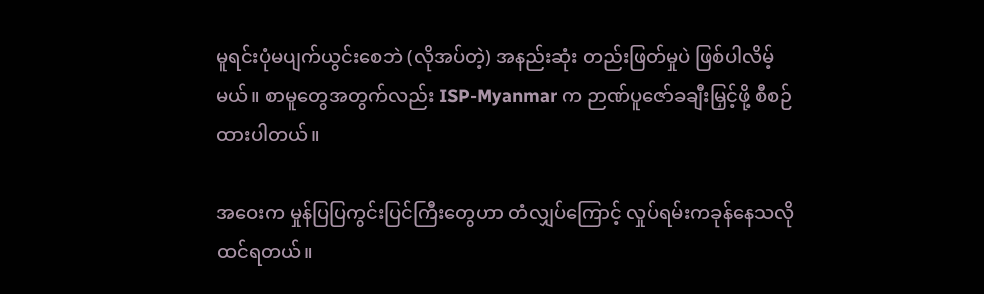မူရင်းပုံမပျက်ယွင်းစေဘဲ (လိုအပ်တဲ့) အနည်းဆုံး တည်းဖြတ်မှုပဲ ဖြစ်ပါလိမ့်မယ်။ စာမူတွေအတွက်လည်း ISP-Myanmar က ဉာဏ်ပူဇော်ခချီးမြှင့်ဖို့ စီစဉ်ထားပါတယ်။

အဝေးက မှုန်ပြပြကွင်းပြင်ကြီးတွေဟာ တံလျှပ်ကြောင့် လှုပ်ရမ်းကခုန်နေသလို ထင်ရတယ်။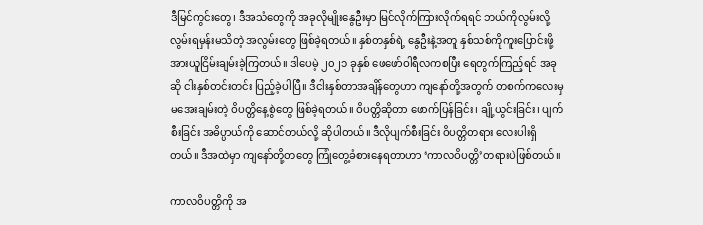ဒီမြင်ကွင်းတွေ၊ ဒီအသံတွေကို အခုလိုမျိုးနွေဦးမှာ မြင်လိုက်ကြားလိုက်ရရင် ဘယ်ကိုလွမ်းလို့ လွမ်းရမှန်းမသိတဲ့ အလွမ်းတွေ ဖြစ်ခဲ့ရတယ်။ နှစ်တနှစ်ရဲ့ နွေဦးနဲ့အတူ နှစ်သစ်ကိုကူးပြောင်းဖို့ အားယူငြိမ်းချမ်းခဲ့ကြတယ်။ ဒါပေမဲ့ ၂၀၂၁ ခုနှစ် ဖေဖော်ဝါရီလကစပြီး ရေတွက်ကြည့်ရင် အခုဆို ငါးနှစ်တင်းတင်း ပြည့်ခဲ့ပါပြီ။ ဒီငါးနှစ်တာအချိန်တွေဟာ ကျနော်တို့အတွက် တစက်ကလေးမှ မအေးချမ်းတဲ့ ဝိပတ္တိနေ့စွဲတွေ ဖြစ်ခဲ့ရတယ်။ ဝိပတ္တိဆိုတာ ဖောက်ပြန်ခြင်း၊ ချို့ယွင်းခြင်း၊ ပျက်စီးခြင်း အဓိပ္ပာယ်ကို ဆောင်တယ်လို့ ဆိုပါတယ်။ ဒီလိုပျက်စီးခြင်း ဝိပတ္တိတရား လေးပါးရှိတယ်။ ဒီအထဲမှာ ကျနော်တို့တတွေ ကြုံတွေ့ခံစားနေရတာဟာ ‘ကာလဝိပတ္တိ’တရားပဲဖြစ်တယ်။

ကာလဝိပတ္တိကို အ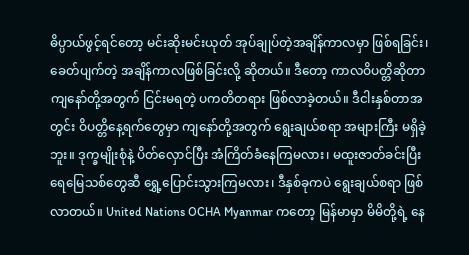ဓိပ္ပာယ်ဖွင့်ရင်တော့ မင်းဆိုးမင်းယုတ် အုပ်ချုပ်တဲ့အချိန်ကာလမှာ ဖြစ်ရခြင်း၊ ခေတ်ပျက်တဲ့ အချိန်ကာလဖြစ်ခြင်းလို့ ဆိုတယ်။ ဒီတော့ ကာလဝိပတ္တိဆိုတာ ကျနော်တို့အတွက် ငြင်းမရတဲ့ ပကတိတရား ဖြစ်လာခဲ့တယ်။ ဒီငါးနှစ်တာအတွင်း ဝိပတ္တိနေ့ရက်တွေမှာ ကျနော်တို့အတွက် ရွေးချယ်စရာ အများကြီး မရှိခဲ့ဘူး။ ဒုက္ခမျိုးစုံနဲ့ ပိတ်လှောင်ပြီး အံကြိတ်ခံနေကြမလား၊ မထူးဇာတ်ခင်းပြီး ရေမြေသစ်တွေဆီ ရွှေ့ပြောင်းသွားကြမလား၊ ဒီနှစ်ခုကပဲ ရွေးချယ်စရာ ဖြစ်လာတယ်။ United Nations OCHA Myanmar ကတော့ မြန်မာမှာ မိမိတို့ရဲ့ နေ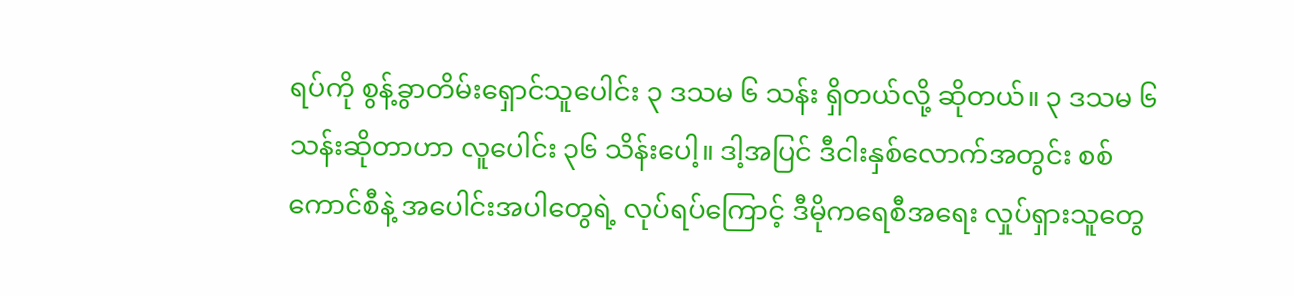ရပ်ကို စွန့်ခွာတိမ်းရှောင်သူပေါင်း ၃ ဒသမ ၆ သန်း ရှိတယ်လို့ ဆိုတယ်။ ၃ ဒသမ ၆ သန်းဆိုတာဟာ လူပေါင်း ၃၆ သိန်းပေါ့။ ဒါ့အပြင် ဒီငါးနှစ်လောက်အတွင်း စစ်ကောင်စီနဲ့ အပေါင်းအပါတွေရဲ့ လုပ်ရပ်ကြောင့် ဒီမိုကရေစီအရေး လှုပ်ရှားသူတွေ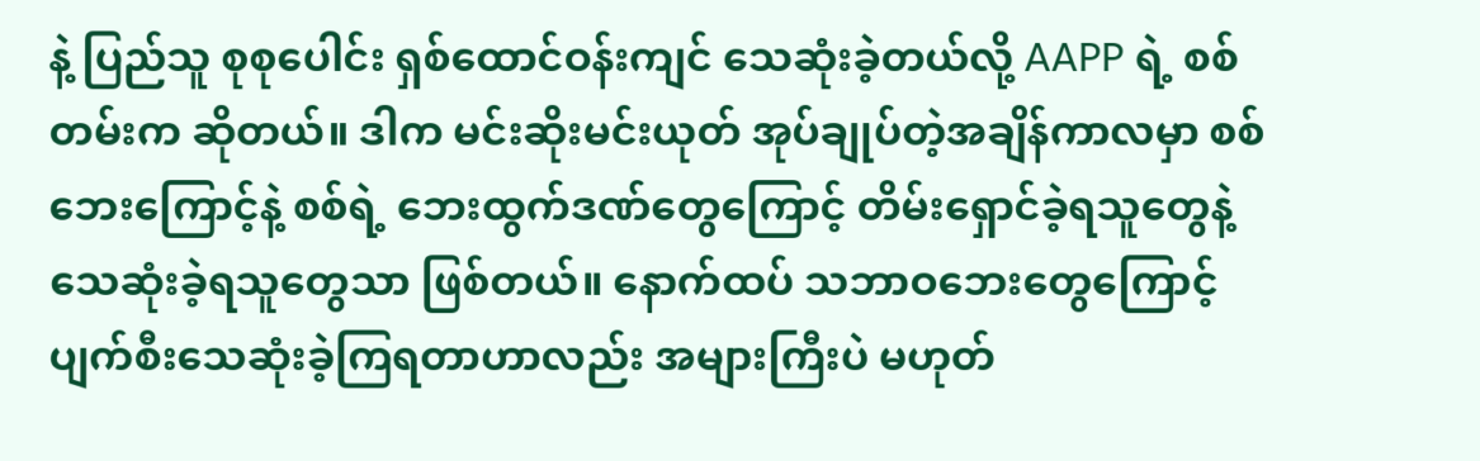နဲ့ ပြည်သူ စုစုပေါင်း ရှစ်ထောင်ဝန်းကျင် သေဆုံးခဲ့တယ်လို့ AAPP ရဲ့ စစ်တမ်းက ဆိုတယ်။ ဒါက မင်းဆိုးမင်းယုတ် အုပ်ချုပ်တဲ့အချိန်ကာလမှာ စစ်ဘေးကြောင့်နဲ့ စစ်ရဲ့ ဘေးထွက်ဒဏ်တွေကြောင့် တိမ်းရှောင်ခဲ့ရသူတွေနဲ့ သေဆုံးခဲ့ရသူတွေသာ ဖြစ်တယ်။ နောက်ထပ် သဘာဝဘေးတွေကြောင့် ပျက်စီးသေဆုံးခဲ့ကြရတာဟာလည်း အများကြီးပဲ မဟုတ်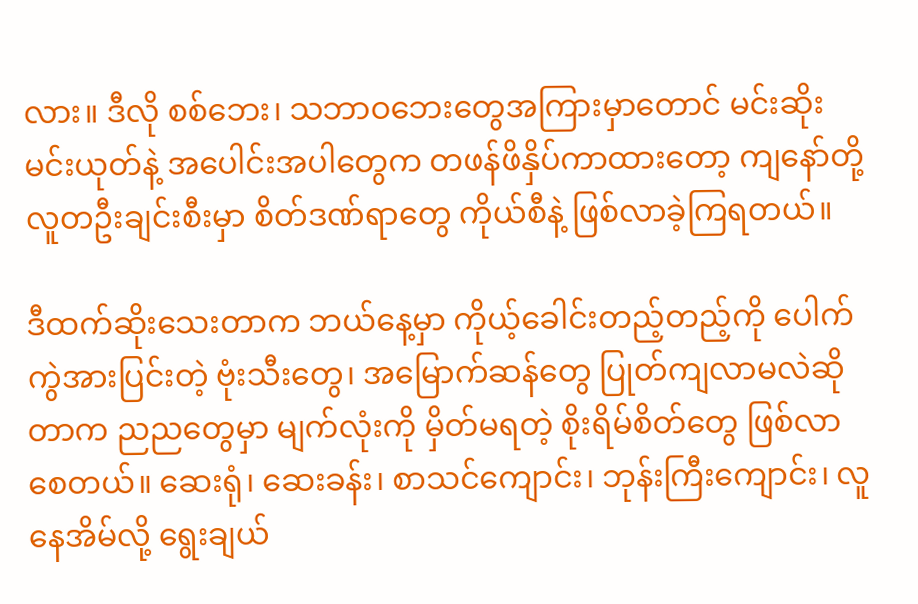လား။ ဒီလို စစ်ဘေး၊ သဘာဝဘေးတွေအကြားမှာတောင် မင်းဆိုးမင်းယုတ်နဲ့ အပေါင်းအပါတွေက တဖန်ဖိနှိပ်ကာထားတော့ ကျနော်တို့ လူတဦးချင်းစီးမှာ စိတ်ဒဏ်ရာတွေ ကိုယ်စီနဲ့ ဖြစ်လာခဲ့ကြရတယ်။

ဒီထက်ဆိုးသေးတာက ဘယ်နေ့မှာ ကိုယ့်ခေါင်းတည့်တည့်ကို ပေါက်ကွဲအားပြင်းတဲ့ ဗုံးသီးတွေ၊ အမြောက်ဆန်တွေ ပြုတ်ကျလာမလဲဆိုတာက ညညတွေမှာ မျက်လုံးကို မှိတ်မရတဲ့ စိုးရိမ်စိတ်တွေ ဖြစ်လာစေတယ်။ ဆေးရုံ၊ ဆေးခန်း၊ စာသင်ကျောင်း၊ ဘုန်းကြီးကျောင်း၊ လူနေအိမ်လို့ ရွေးချယ်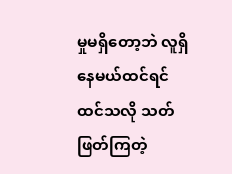မှုမရှိတော့ဘဲ လူရှိနေမယ်ထင်ရင် ထင်သလို သတ်ဖြတ်ကြတဲ့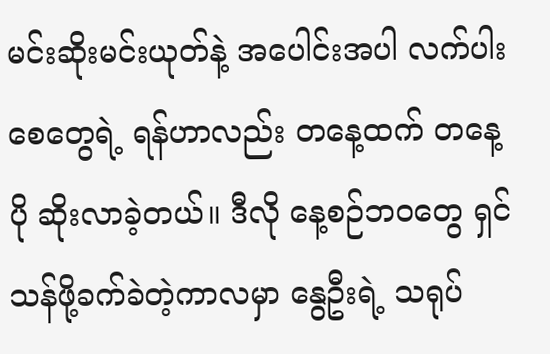မင်းဆိုးမင်းယုတ်နဲ့ အပေါင်းအပါ လက်ပါးစေတွေရဲ့ ရန်ဟာလည်း တနေ့ထက် တနေ့ပို ဆိုးလာခဲ့တယ်။ ဒီလို နေ့စဉ်ဘဝတွေ ရှင်သန်ဖို့ခက်ခဲတဲ့ကာလမှာ နွေဦးရဲ့ သရုပ်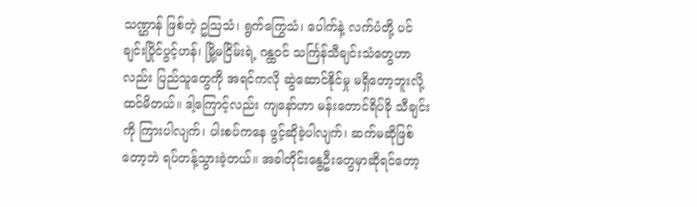သဏ္ဌာန် ဖြစ်တဲ့ ဥဩသံ၊ ရွက်ကြွေသံ၊ ပေါက်နဲ့ လက်ပံတို့ ပင်ချင်းပြိုင်ပွင့်ဟန်၊ မြို့မငြိမ်းရဲ့ ဂန္ထဝင် သင်္ကြန်သီချင်းသံတွေဟာလည်း ပြည်သူတွေကို အရင်ကလို ဆွဲဆောင်နိုင်မှု မရှိတော့ဘူးလို့ ထင်မိတယ်။ ဒါ့ကြောင့်လည်း ကျနော်ဟာ မန်းတောင်ရိပ်ခို သီချင်းကို ကြားပါလျက်၊ ပါးစပ်ကနေ ဖွင့်ဆိုခဲ့ပါလျက်၊ ဆက်မဆိုဖြစ်တော့ဘဲ ရပ်တန့်သွားခဲ့တယ်။ အခါတိုင်းနွေဦးတွေမှာဆိုရင်တော့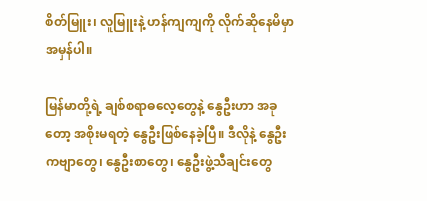စိတ်မြူး၊ လူမြူးနဲ့ ဟန်ကျကျကို လိုက်ဆိုနေမိမှာ အမှန်ပါ။

မြန်မာတို့ရဲ့ ချစ်စရာဓလေ့တွေနဲ့ နွေဦးဟာ အခုတော့ အစိုးမရတဲ့ နွေဦးဖြစ်နေခဲ့ပြီ။ ဒီလိုနဲ့ နွေဦးကဗျာတွေ၊ နွေဦးစာတွေ၊ နွေဦးဖွဲ့သီချင်းတွေ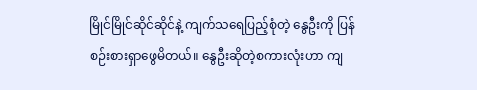မြိုင်မြိုင်ဆိုင်ဆိုင်နဲ့ ကျက်သရေပြည့်စုံတဲ့ နွေဦးကို ပြန်စဉ်းစားရှာဖွေမိတယ်။ နွေဦးဆိုတဲ့စကားလုံးဟာ ကျ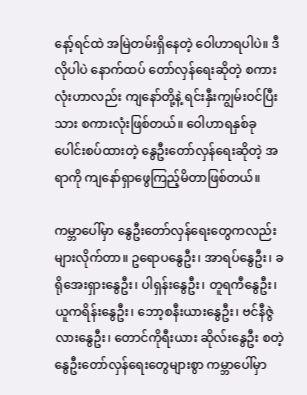နော့်ရင်ထဲ အမြဲတမ်းရှိနေတဲ့ ဝေါဟာရပါပဲ။ ဒီလိုပါပဲ နောက်ထပ် တော်လှန်ရေးဆိုတဲ့ စကားလုံးဟာလည်း ကျနော်တို့နဲ့ ရင်းနှီးကျွမ်းဝင်ပြီးသား စကားလုံးဖြစ်တယ်။ ဝေါဟာရနှစ်ခု ပေါင်းစပ်ထားတဲ့ နွေဦးတော်လှန်ရေးဆိုတဲ့ အရာကို ကျနော်ရှာဖွေကြည့်မိတာဖြစ်တယ်။

ကမ္ဘာပေါ်မှာ နွေဦးတော်လှန်ရေးတွေကလည်း များလိုက်တာ။ ဥရောပနွေဦး၊ အာရပ်နွေဦး၊ ခရိုအေးရှားနွေဦး၊ ပါရှန်းနွေဦး၊ တူရကီနွေဦး၊ ယူကရိန်းနွေဦး၊ ဘော့စနီးယားနွေဦး၊ ဗင်နီဇွဲလားနွေဦး၊ တောင်ကိုရီးယား ဆိုလ်းနွေဦး စတဲ့ နွေဦးတော်လှန်ရေးတွေများစွာ ကမ္ဘာပေါ်မှာ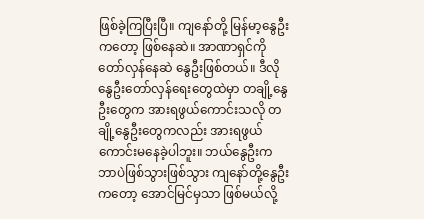ဖြစ်ခဲ့ကြပြီးပြီ။ ကျနော်တို့ မြန်မာ့နွေဦးကတော့ ဖြစ်နေဆဲ။ အာဏာရှင်ကို တော်လှန်နေဆဲ နွေဦးဖြစ်တယ်။ ဒီလိုနွေဦးတော်လှန်ရေးတွေထဲမှာ တချို့နွေဦးတွေက အားရဖွယ်ကောင်းသလို တချို့နွေဦးတွေကလည်း အားရဖွယ် ကောင်းမနေခဲ့ပါဘူး။ ဘယ်နွေဦးက ဘာပဲဖြစ်သွားဖြစ်သွား ကျနော်တို့နွေဦးကတော့ အောင်မြင်မှသာ ဖြစ်မယ်လို့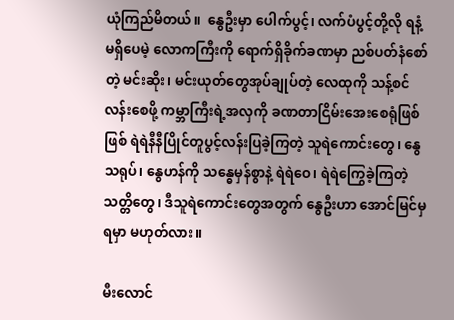ယုံကြည်မိတယ်။  နွေဦးမှာ ပေါက်ပွင့်၊ လက်ပံပွင့်တို့လို ရနံ့မရှိပေမဲ့ လောကကြီးကို ရောက်ရှိခိုက်ခဏမှာ ညစ်ပတ်နံစော်တဲ့ မင်းဆိုး၊ မင်းယုတ်တွေအုပ်ချုပ်တဲ့ လေထုကို သန့်စင်လန်းစေဖို့ ကမ္ဘာကြီးရဲ့အလှကို ခဏတာငြိမ်းအေးစေရုံဖြစ်ဖြစ် ရဲရဲနီနီပြိုင်တူပွင့်လန်းပြခဲ့ကြတဲ့ သူရဲကောင်းတွေ၊ နွေသရုပ်၊ နွေဟန်ကို သန္ဓေမှန်စွာနဲ့ ရဲရဲဝေ၊ ရဲရဲကြွေခဲ့ကြတဲ့ သတ္တိတွေ၊ ဒီသူရဲကောင်းတွေအတွက် နွေဦးဟာ အောင်မြင်မှရမှာ မဟုတ်လား။

မီးလောင်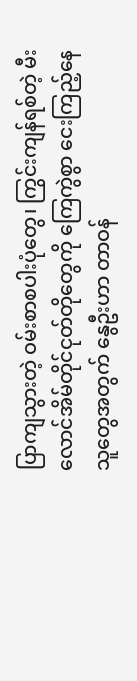ပြာကျသွားတဲ့ ဝမ်းစာစပါးပုံတွေ၊ ကြွင်းကျန်ရစ်တဲ့ မီးလောင်အိမ်တိုင်ငုတ်တိုတွေကို ကြေကွဲစွာ ငေးကြည့်နေသူတွေအတွက် နွေဦးဟာ တာဝန်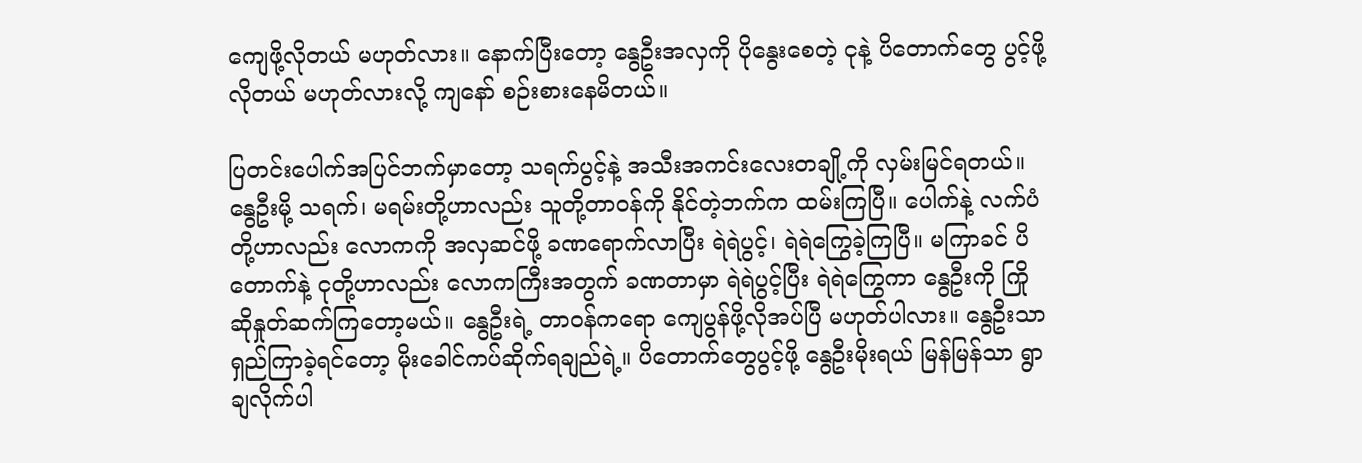ကျေဖို့လိုတယ် မဟုတ်လား။ နောက်ပြီးတော့ နွေဦးအလှကို ပိုနွေးစေတဲ့ ငုနဲ့ ပိတောက်တွေ ပွင့်ဖို့လိုတယ် မဟုတ်လားလို့ ကျနော် စဉ်းစားနေမိတယ်။

ပြတင်းပေါက်အပြင်ဘက်မှာတော့ သရက်ပွင့်နဲ့ အသီးအကင်းလေးတချို့ကို လှမ်းမြင်ရတယ်။ နွေဦးမို့ သရက်၊ မရမ်းတို့ဟာလည်း သူတို့တာဝန်ကို နိုင်တဲ့ဘက်က ထမ်းကြပြီ။ ပေါက်နဲ့ လက်ပံတို့ဟာလည်း လောကကို အလှဆင်ဖို့ ခဏရောက်လာပြီး ရဲရဲပွင့်၊ ရဲရဲကြွေခဲ့ကြပြီ။ မကြာခင် ပိတောက်နဲ့ ငုတို့ဟာလည်း လောကကြီးအတွက် ခဏတာမှာ ရဲရဲပွင့်ပြီး ရဲရဲကြွေကာ နွေဦးကို ကြိုဆိုနှုတ်ဆက်ကြတော့မယ်။ နွေဦးရဲ့ တာဝန်ကရော ကျေပွန်ဖို့လိုအပ်ပြီ မဟုတ်ပါလား။ နွေဦးသာ ရှည်ကြာခဲ့ရင်တော့ မိုးခေါင်ကပ်ဆိုက်ရချည်ရဲ့။ ပိတောက်တွေပွင့်ဖို့ နွေဦးမိုးရယ် မြန်မြန်သာ ရွာချလိုက်ပါ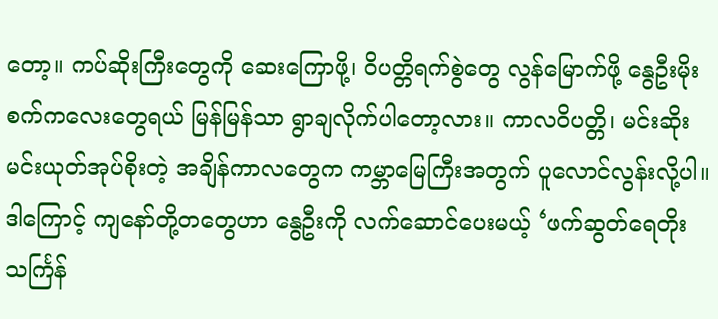တော့။ ကပ်ဆိုးကြီးတွေကို ဆေးကြောဖို့၊ ဝိပတ္တိရက်စွဲတွေ လွန်မြောက်ဖို့ နွေဦးမိုးစက်ကလေးတွေရယ် မြန်မြန်သာ ရွာချလိုက်ပါတော့လား။ ကာလဝိပတ္တိ၊ မင်းဆိုးမင်းယုတ်အုပ်စိုးတဲ့ အချိန်ကာလတွေက ကမ္ဘာမြေကြီးအတွက် ပူလောင်လွန်းလို့ပါ။ ဒါကြောင့် ကျနော်တို့တတွေဟာ နွေဦးကို လက်ဆောင်ပေးမယ့် ‘ဖက်ဆွတ်ရေတိုး သင်္ကြန်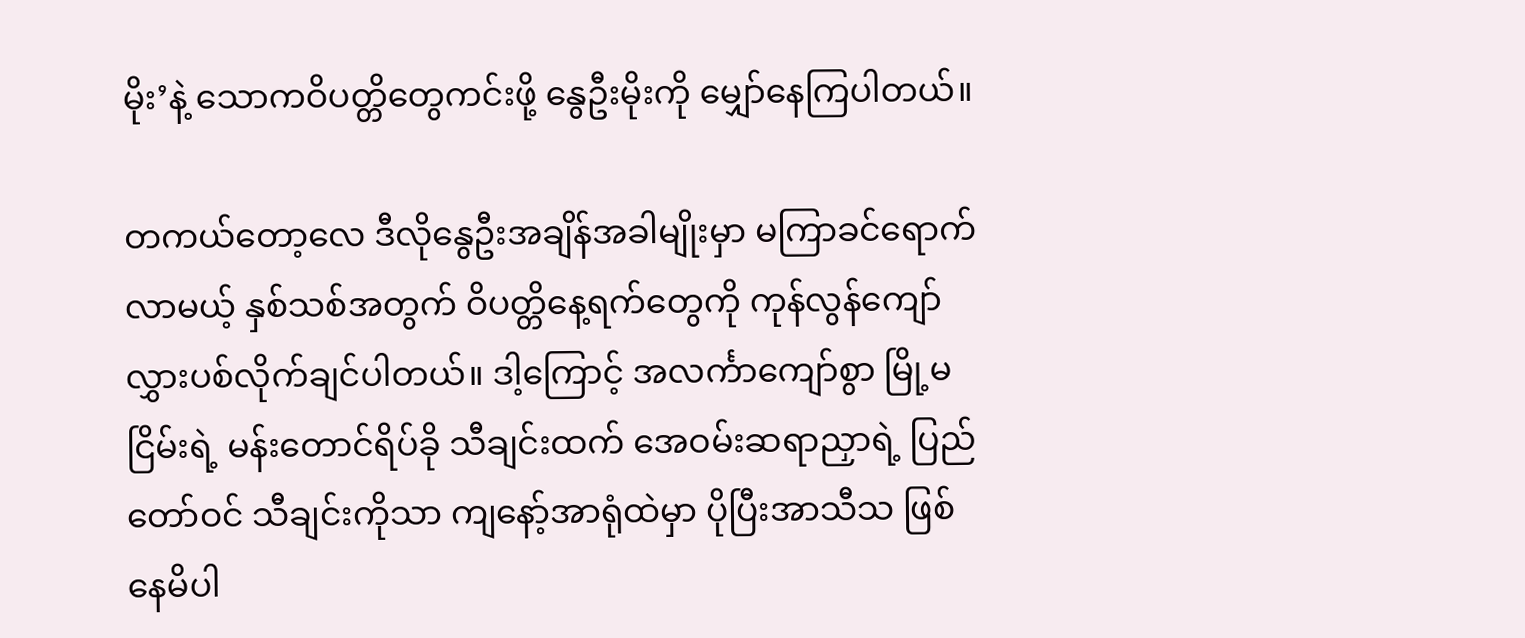မိုး’နဲ့ သောကဝိပတ္တိတွေကင်းဖို့ နွေဦးမိုးကို မျှော်နေကြပါတယ်။

တကယ်တော့လေ ဒီလိုနွေဦးအချိန်အခါမျိုးမှာ မကြာခင်ရောက်လာမယ့် နှစ်သစ်အတွက် ဝိပတ္တိနေ့ရက်တွေကို ကုန်လွန်ကျော်လွှားပစ်လိုက်ချင်ပါတယ်။ ဒါ့ကြောင့် အလင်္ကာကျော်စွာ မြို့မငြိမ်းရဲ့ မန်းတောင်ရိပ်ခို သီချင်းထက် အေဝမ်းဆရာညှာရဲ့ ပြည်တော်ဝင် သီချင်းကိုသာ ကျနော့်အာရုံထဲမှာ ပိုပြီးအာသီသ ဖြစ်နေမိပါ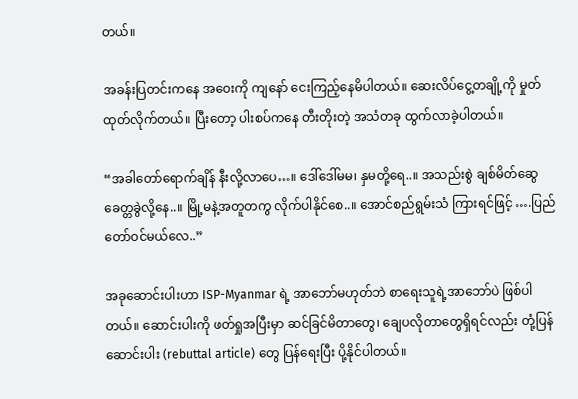တယ်။

အခန်းပြတင်းကနေ အဝေးကို ကျနော် ငေးကြည့်နေမိပါတယ်။ ဆေးလိပ်ငွေ့တချို့ကို မှုတ်ထုတ်လိုက်တယ်။ ပြီးတော့ ပါးစပ်ကနေ တီးတိုးတဲ့ အသံတခု ထွက်လာခဲ့ပါတယ်။

“အခါတော်ရောက်ချိန် နီးလို့လာပေ…။ ဒေါ်ဒေါ်မမ၊ နှမတို့ရေ..။ အသည်းစွဲ ချစ်မိတ်ဆွေ ခေတ္တခွဲလို့နေ..။ မြို့မနဲ့အတူတကွ လိုက်ပါနိုင်စေ..။ အောင်စည်ရွမ်းသံ ကြားရင်ဖြင့် ….ပြည်တော်ဝင်မယ်လေ..”

အခုဆောင်းပါးဟာ ISP-Myanmar ရဲ့ အာဘော်မဟုတ်ဘဲ စာရေးသူရဲ့အာဘော်ပဲ ဖြစ်ပါတယ်။ ဆောင်းပါးကို ဖတ်ရှုအပြီးမှာ ဆင်ခြင်မိတာတွေ၊ ချေပလိုတာတွေရှိရင်လည်း တုံ့ပြန်ဆောင်းပါး (rebuttal article) တွေ ပြန်ရေးပြီး ပို့နိုင်ပါတယ်။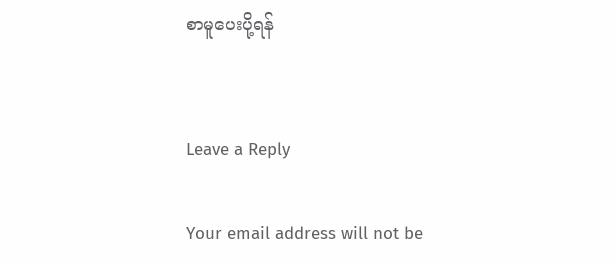စာမူပေးပို့ရန်


Leave a Reply

Your email address will not be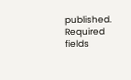published. Required fields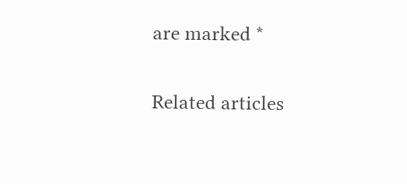are marked *


Related articles